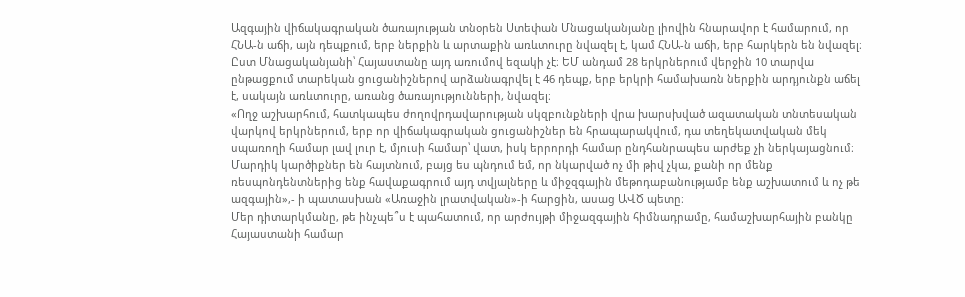Ազգային վիճակագրական ծառայության տնօրեն Ստեփան Մնացականյանը լիովին հնարավոր է համարում, որ ՀՆԱ-ն աճի, այն դեպքում, երբ ներքին և արտաքին առևտուրը նվազել է, կամ ՀՆԱ-ն աճի, երբ հարկերն են նվազել։ Ըստ Մնացականյանի՝ Հայաստանը այդ առումով եզակի չէ։ ԵՄ անդամ 28 երկրներում վերջին 10 տարվա ընթացքում տարեկան ցուցանիշներով արձանագրվել է 46 դեպք, երբ երկրի համախառն ներքին արդյունքն աճել է, սակայն առևտուրը, առանց ծառայությունների, նվազել։
«Ողջ աշխարհում, հատկապես ժողովրդավարության սկզբունքների վրա խարսխված ազատական տնտեսական վարկով երկրներում, երբ որ վիճակագրական ցուցանիշներ են հրապարակվում, դա տեղեկատվական մեկ սպառողի համար լավ լուր է, մյուսի համար՝ վատ, իսկ երրորդի համար ընդհանրապես արժեք չի ներկայացնում։ Մարդիկ կարծիքներ են հայտնում, բայց ես պնդում եմ, որ նկարված ոչ մի թիվ չկա, քանի որ մենք ռեսպոնդենտներից ենք հավաքագրում այդ տվյալները և միջզգային մեթոդաբանությամբ ենք աշխատում և ոչ թե ազգային»,- ի պատասխան «Առաջին լրատվական»-ի հարցին, ասաց ԱՎԾ պետը։
Մեր դիտարկմանը, թե ինչպե՞ս է պահատում, որ արժույթի միջազգային հիմնադրամը, համաշխարհային բանկը Հայաստանի համար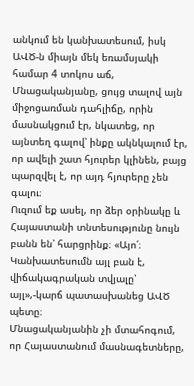անկում են կանխատեսում, իսկ ԱՎԾ-ն միայն մեկ եռամսյակի համար 4 տոկոս աճ, Մնացականյանը, ցույց տալով այն միջոցառման դահլիճը, որին մասնակցում էր, նկատեց, որ այնտեղ գալով՝ ինքը ակնկալում էր, որ ավելի շատ հյուրեր կլինեն, բայց պարզվել է, որ այդ հյուրերը չեն գալու։
Ուզում եք ասել, որ ձեր օրինակը և Հայաստանի տնտեսությունը նույն բանն են՝ հարցրինք։ «Այո՛։ Կանխատեսումն այլ բան է, վիճակագրական տվյալը՝ այլ»,-կարճ պատասխանեց ԱՎԾ պետը։
Մնացականյանին չի մտահոգում, որ Հայաստանում մասնագետները,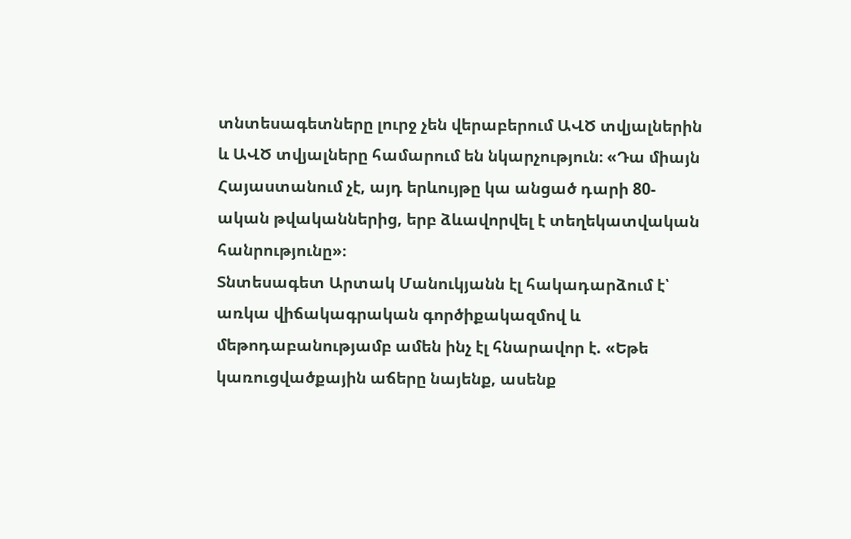տնտեսագետները լուրջ չեն վերաբերում ԱՎԾ տվյալներին և ԱՎԾ տվյալները համարում են նկարչություն։ «Դա միայն Հայաստանում չէ, այդ երևույթը կա անցած դարի 80-ական թվականներից, երբ ձևավորվել է տեղեկատվական հանրությունը»։
Տնտեսագետ Արտակ Մանուկյանն էլ հակադարձում է՝ առկա վիճակագրական գործիքակազմով և մեթոդաբանությամբ ամեն ինչ էլ հնարավոր է. «Եթե կառուցվածքային աճերը նայենք, ասենք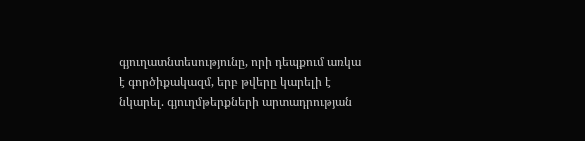գյուղատնտեսությունը, որի դեպքում առկա է գործիքակազմ, երբ թվերը կարելի է նկարել. գյուղմթերքների արտադրության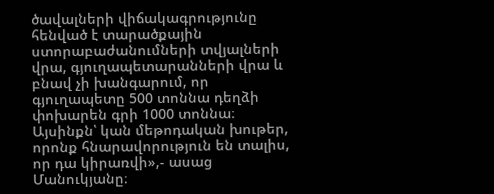ծավալների վիճակագրությունը հենված է տարածքային ստորաբաժանումների տվյալների վրա, գյուղապետարանների վրա և բնավ չի խանգարում, որ գյուղապետը 500 տոննա դեղձի փոխարեն գրի 1000 տոննա։ Այսինքն՝ կան մեթոդական խութեր, որոնք հնարավորություն են տալիս, որ դա կիրառվի»,- ասաց Մանուկյանը։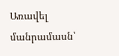Առավել մանրամասն՝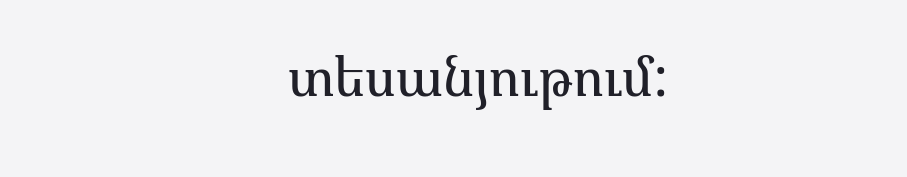տեսանյութում: